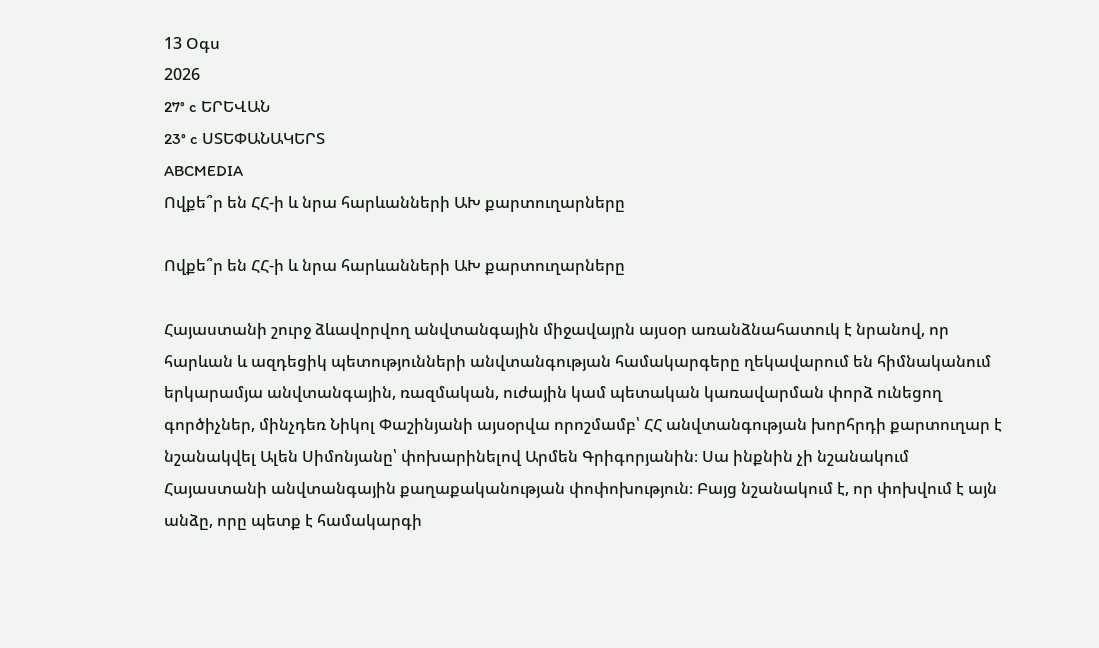13 Օգս
2026
27° c ԵՐԵՎԱՆ
23° c ՍՏԵՓԱՆԱԿԵՐՏ
ABCMEDIA
Ովքե՞ր են ՀՀ-ի և նրա հարևանների ԱԽ քարտուղարները

Ովքե՞ր են ՀՀ-ի և նրա հարևանների ԱԽ քարտուղարները

Հայաստանի շուրջ ձևավորվող անվտանգային միջավայրն այսօր առանձնահատուկ է նրանով, որ հարևան և ազդեցիկ պետությունների անվտանգության համակարգերը ղեկավարում են հիմնականում երկարամյա անվտանգային, ռազմական, ուժային կամ պետական կառավարման փորձ ունեցող գործիչներ, մինչդեռ Նիկոլ Փաշինյանի այսօրվա որոշմամբ՝ ՀՀ անվտանգության խորհրդի քարտուղար է նշանակվել Ալեն Սիմոնյանը՝ փոխարինելով Արմեն Գրիգորյանին։ Սա ինքնին չի նշանակում Հայաստանի անվտանգային քաղաքականության փոփոխություն։ Բայց նշանակում է, որ փոխվում է այն անձը, որը պետք է համակարգի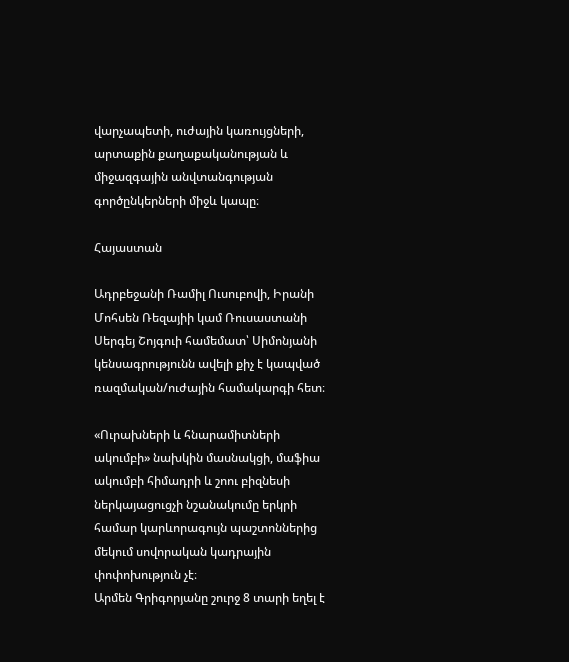վարչապետի, ուժային կառույցների, արտաքին քաղաքականության և միջազգային անվտանգության գործընկերների միջև կապը։

Հայաստան

Ադրբեջանի Ռամիլ Ուսուբովի, Իրանի Մոհսեն Ռեզայիի կամ Ռուսաստանի Սերգեյ Շոյգուի համեմատ՝ Սիմոնյանի կենսագրությունն ավելի քիչ է կապված ռազմական/ուժային համակարգի հետ։

«Ուրախների և հնարամիտների ակումբի» նախկին մասնակցի, մաֆիա ակումբի հիմադրի և շոու բիզնեսի ներկայացուցչի նշանակումը երկրի համար կարևորագույն պաշտոններից մեկում սովորական կադրային փոփոխություն չէ։
Արմեն Գրիգորյանը շուրջ 8 տարի եղել է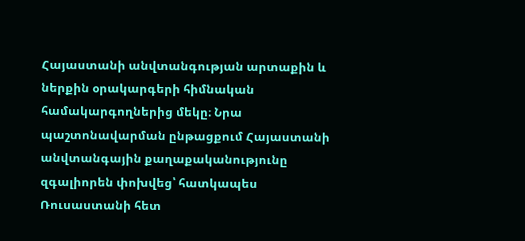Հայաստանի անվտանգության արտաքին և ներքին օրակարգերի հիմնական համակարգողներից մեկը։ Նրա պաշտոնավարման ընթացքում Հայաստանի անվտանգային քաղաքականությունը զգալիորեն փոխվեց՝ հատկապես Ռուսաստանի հետ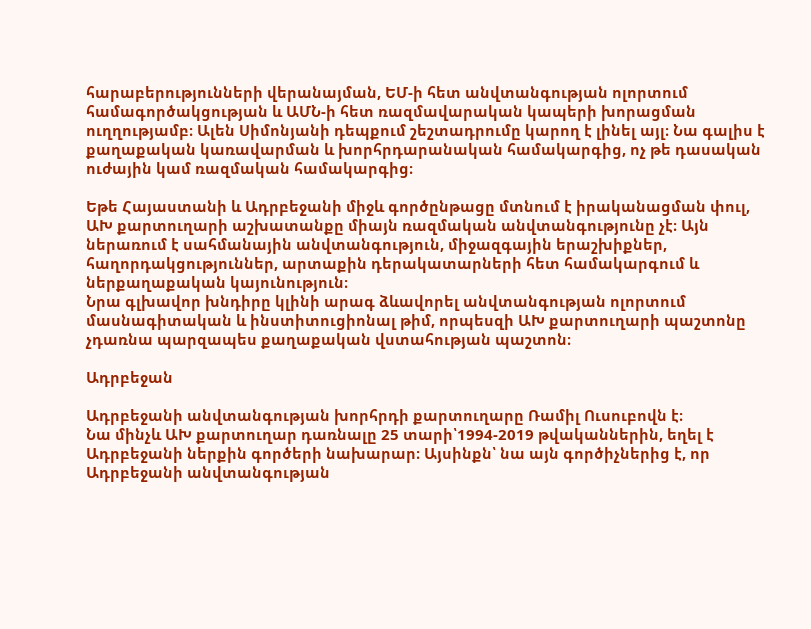հարաբերությունների վերանայման, ԵՄ-ի հետ անվտանգության ոլորտում համագործակցության և ԱՄՆ-ի հետ ռազմավարական կապերի խորացման ուղղությամբ։ Ալեն Սիմոնյանի դեպքում շեշտադրումը կարող է լինել այլ։ Նա գալիս է քաղաքական կառավարման և խորհրդարանական համակարգից, ոչ թե դասական ուժային կամ ռազմական համակարգից։

Եթե Հայաստանի և Ադրբեջանի միջև գործընթացը մտնում է իրականացման փուլ, ԱԽ քարտուղարի աշխատանքը միայն ռազմական անվտանգությունը չէ։ Այն ներառում է սահմանային անվտանգություն, միջազգային երաշխիքներ, հաղորդակցություններ, արտաքին դերակատարների հետ համակարգում և ներքաղաքական կայունություն։
Նրա գլխավոր խնդիրը կլինի արագ ձևավորել անվտանգության ոլորտում մասնագիտական և ինստիտուցիոնալ թիմ, որպեսզի ԱԽ քարտուղարի պաշտոնը չդառնա պարզապես քաղաքական վստահության պաշտոն։

Ադրբեջան

Ադրբեջանի անվտանգության խորհրդի քարտուղարը Ռամիլ Ուսուբովն է։
Նա մինչև ԱԽ քարտուղար դառնալը 25 տարի՝1994-2019 թվականներին, եղել է Ադրբեջանի ներքին գործերի նախարար։ Այսինքն՝ նա այն գործիչներից է, որ Ադրբեջանի անվտանգության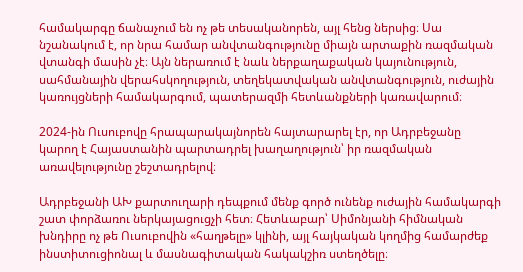համակարգը ճանաչում են ոչ թե տեսականորեն, այլ հենց ներսից։ Սա նշանակում է, որ նրա համար անվտանգությունը միայն արտաքին ռազմական վտանգի մասին չէ։ Այն ներառում է նաև ներքաղաքական կայունություն, սահմանային վերահսկողություն, տեղեկատվական անվտանգություն, ուժային կառույցների համակարգում, պատերազմի հետևանքների կառավարում։

2024-ին Ուսուբովը հրապարակայնորեն հայտարարել էր, որ Ադրբեջանը կարող է Հայաստանին պարտադրել խաղաղություն՝ իր ռազմական առավելությունը շեշտադրելով։

Ադրբեջանի ԱԽ քարտուղարի դեպքում մենք գործ ունենք ուժային համակարգի շատ փորձառու ներկայացուցչի հետ։ Հետևաբար՝ Սիմոնյանի հիմնական խնդիրը ոչ թե Ուսուբովին «հաղթելը» կլինի, այլ հայկական կողմից համարժեք ինստիտուցիոնալ և մասնագիտական հակակշիռ ստեղծելը։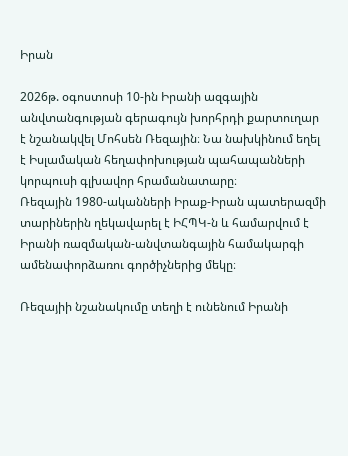Իրան

2026թ. օգոստոսի 10-ին Իրանի ազգային անվտանգության գերագույն խորհրդի քարտուղար է նշանակվել Մոհսեն Ռեզային։ Նա նախկինում եղել է Իսլամական հեղափոխության պահապանների կորպուսի գլխավոր հրամանատարը։
Ռեզային 1980-ականների Իրաք-Իրան պատերազմի տարիներին ղեկավարել է ԻՀՊԿ-ն և համարվում է Իրանի ռազմական-անվտանգային համակարգի ամենափորձառու գործիչներից մեկը։

Ռեզայիի նշանակումը տեղի է ունենում Իրանի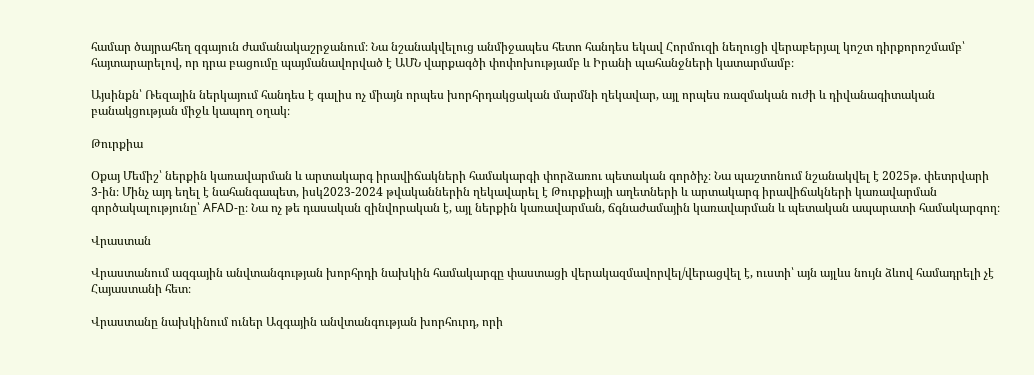համար ծայրահեղ զգայուն ժամանակաշրջանում։ Նա նշանակվելուց անմիջապես հետո հանդես եկավ Հորմուզի նեղուցի վերաբերյալ կոշտ դիրքորոշմամբ՝ հայտարարելով, որ դրա բացումը պայմանավորված է ԱՄՆ վարքագծի փոփոխությամբ և Իրանի պահանջների կատարմամբ։

Այսինքն՝ Ռեզային ներկայում հանդես է գալիս ոչ միայն որպես խորհրդակցական մարմնի ղեկավար, այլ որպես ռազմական ուժի և դիվանագիտական բանակցության միջև կապող օղակ։

Թուրքիա

Օքայ Մեմիշ՝ ներքին կառավարման և արտակարգ իրավիճակների համակարգի փորձառու պետական գործիչ։ Նա պաշտոնում նշանակվել է 2025թ. փետրվարի 3-ին։ Մինչ այդ եղել է նահանգապետ, իսկ2023-2024 թվականներին ղեկավարել է Թուրքիայի աղետների և արտակարգ իրավիճակների կառավարման գործակալությունը՝ AFAD-ը։ Նա ոչ թե դասական զինվորական է, այլ ներքին կառավարման, ճգնաժամային կառավարման և պետական ապարատի համակարգող։

Վրաստան

Վրաստանում ազգային անվտանգության խորհրդի նախկին համակարգը փաստացի վերակազմավորվել/վերացվել է, ուստի՝ այն այլևս նույն ձևով համադրելի չէ Հայաստանի հետ։

Վրաստանը նախկինում ուներ Ազգային անվտանգության խորհուրդ, որի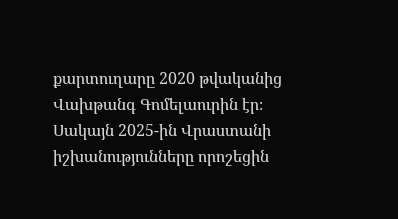քարտուղարը 2020 թվականից Վախթանգ Գոմելաուրին էր։ Սակայն 2025-ին Վրաստանի իշխանությունները որոշեցին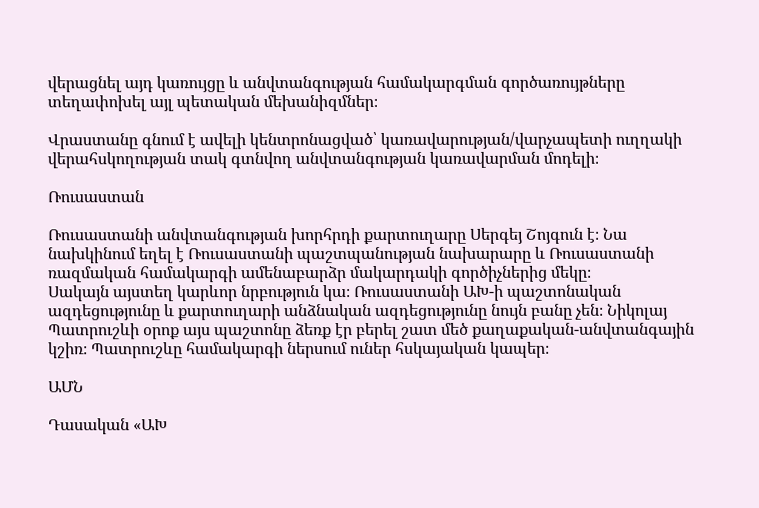վերացնել այդ կառույցը և անվտանգության համակարգման գործառույթները տեղափոխել այլ պետական մեխանիզմներ։

Վրաստանը գնում է ավելի կենտրոնացված՝ կառավարության/վարչապետի ուղղակի վերահսկողության տակ գտնվող անվտանգության կառավարման մոդելի։

Ռուսաստան

Ռուսաստանի անվտանգության խորհրդի քարտուղարը Սերգեյ Շոյգուն է։ Նա նախկինում եղել է Ռուսաստանի պաշտպանության նախարարը և Ռուսաստանի ռազմական համակարգի ամենաբարձր մակարդակի գործիչներից մեկը։
Սակայն այստեղ կարևոր նրբություն կա։ Ռուսաստանի ԱԽ-ի պաշտոնական ազդեցությունը և քարտուղարի անձնական ազդեցությունը նույն բանը չեն։ Նիկոլայ Պատրուշևի օրոք այս պաշտոնը ձեռք էր բերել շատ մեծ քաղաքական-անվտանգային կշիռ։ Պատրուշևը համակարգի ներսում ուներ հսկայական կապեր։

ԱՄՆ

Դասական «ԱԽ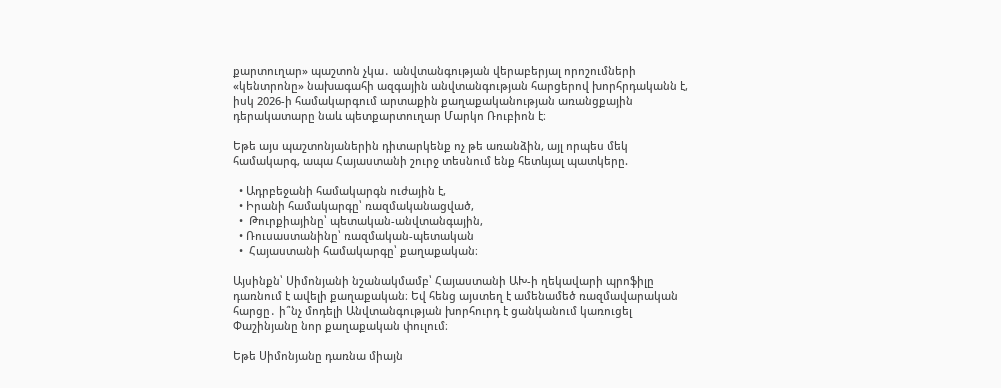քարտուղար» պաշտոն չկա․ անվտանգության վերաբերյալ որոշումների «կենտրոնը» նախագահի ազգային անվտանգության հարցերով խորհրդականն է, իսկ 2026-ի համակարգում արտաքին քաղաքականության առանցքային դերակատարը նաև պետքարտուղար Մարկո Ռուբիոն է։

Եթե այս պաշտոնյաներին դիտարկենք ոչ թե առանձին, այլ որպես մեկ համակարգ, ապա Հայաստանի շուրջ տեսնում ենք հետևյալ պատկերը.

  • Ադրբեջանի համակարգն ուժային է,
  • Իրանի համակարգը՝ ռազմականացված,
  •  Թուրքիայինը՝ պետական-անվտանգային,
  • Ռուսաստանինը՝ ռազմական-պետական
  •  Հայաստանի համակարգը՝ քաղաքական։

Այսինքն՝ Սիմոնյանի նշանակմամբ՝ Հայաստանի ԱԽ-ի ղեկավարի պրոֆիլը դառնում է ավելի քաղաքական։ Եվ հենց այստեղ է ամենամեծ ռազմավարական հարցը․ ի՞նչ մոդելի Անվտանգության խորհուրդ է ցանկանում կառուցել Փաշինյանը նոր քաղաքական փուլում։

Եթե Սիմոնյանը դառնա միայն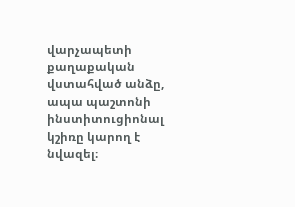վարչապետի քաղաքական վստահված անձը, ապա պաշտոնի ինստիտուցիոնալ կշիռը կարող է նվազել։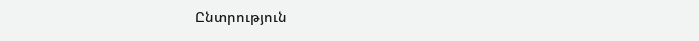Ընտրություն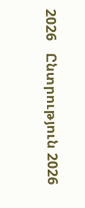2026   Ընտրություն 2026